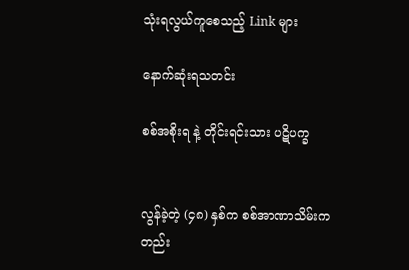သုံးရလွယ်ကူစေသည့် Link များ

နောက်ဆုံးရသတင်း

စစ်အစိုးရ နဲ့ တိုင်းရင်းသား ပဋိပက္ခ


လွန်ခဲ့တဲ့ (၄၈) နှစ်က စစ်အာဏာသိမ်းကတည်း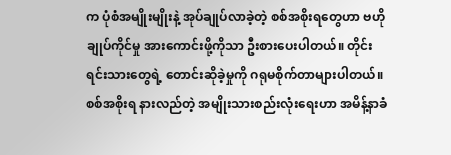က ပုံစံအမျိုးမျိုးနဲ့ အုပ်ချုပ်လာခဲ့တဲ့ စစ်အစိုးရတွေဟာ ဗဟိုချုပ်ကိုင်မှု အားကောင်းဖို့ကိုသာ ဦးစားပေးပါတယ်။ တိုင်းရင်းသားတွေရဲ့ တောင်းဆိုခဲ့မှုကို ဂရုမစိုက်တာများပါတယ်။ စစ်အစိုးရ နားလည်တဲ့ အမျိုးသားစည်းလုံးရေးဟာ အမိန့်နာခံ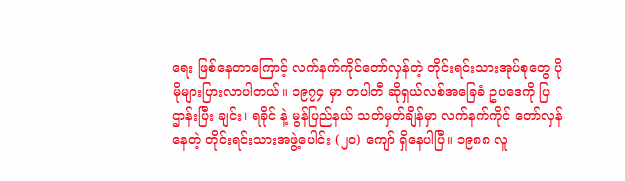ရေး ဖြစ်နေတာကြောင့် လက်နက်ကိုင်တော်လှန်တဲ့ တိုင်းရင်းသားအုပ်စုတွေ ပိုမိုများပြားလာပါတယ်။ ၁၉၇၄ မှာ တပါတီ ဆိုရှယ်လစ်အခြေခံ ဥပဒေကို ပြဌာန်းပြီး ချင်း၊ ရခိုင် နဲ့ မွန်ပြည်နယ် သတ်မှတ်ချိန်မှာ လက်နက်ကိုင် တော်လှန်နေတဲ့ တိုင်းရင်းသားအဖွဲ့ပေါင်း (၂၀) ကျော် ရှိနေပါပြီ။ ၁၉၈၈ လူ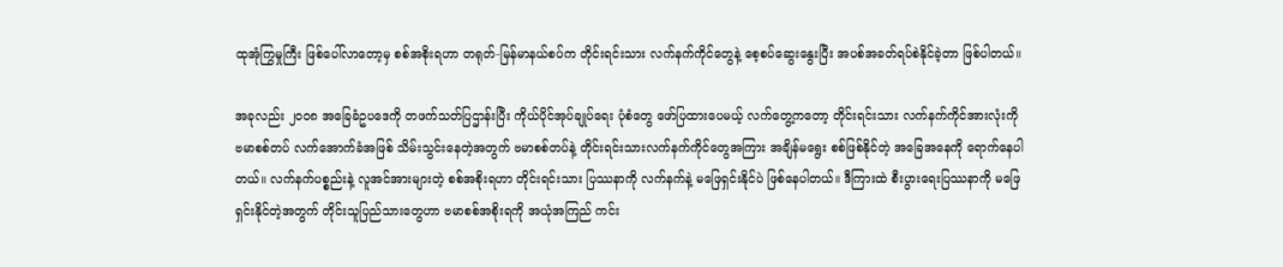ထုအုံကြွမှုကြီး ဖြစ်ပေါ်လာတော့မှ စစ်အစိုးရဟာ တရုတ်-မြန်မာနယ်စပ်က တိုင်းရင်းသား လက်နက်ကိုင်တွေနဲ့ စေ့စပ်ဆွေးနွေးပြီး အပစ်အခတ်ရပ်စဲနိုင်ခဲ့တာ ဖြစ်ပါတယ်။

အခုလည်း ၂၀၀၈ အခြေခံဥပဒေကို တဖက်သတ်ပြဌာန်းပြီး ကိုယ်ပိုင်အုပ်ချုပ်ရေး ပုံစံတွေ ဖော်ပြထားပေမယ့် လက်တွေ့ကတော့ တိုင်းရင်းသား လက်နက်ကိုင်အားလုံးကို ဗမာစစ်တပ် လက်အောက်ခံအဖြစ် သိမ်းသွင်းနေတဲ့အတွက် ဗမာစစ်တပ်နဲ့ တိုင်းရင်းသားလက်နက်ကိုင်တွေအကြား အချိန်မရွေး စစ်ဖြစ်နိုင်တဲ့ အခြေအနေကို ရောက်နေပါတယ်။ လက်နက်ပစ္စည်းနဲ့ လူအင်အားများတဲ့ စစ်အစိုးရဟာ တိုင်းရင်းသား ပြဿနာကို လက်နက်နဲ့ မဖြေရှင်းနိုင်ပဲ ဖြစ်နေပါတယ်။ ဒီကြားထဲ စီးပွားရေးပြဿနာကို မဖြေရှင်းနိုင်တဲ့အတွက် တိုင်းသူပြည်သားတွေဟာ ဗမာစစ်အစိုးရကို အယုံအကြည် ကင်း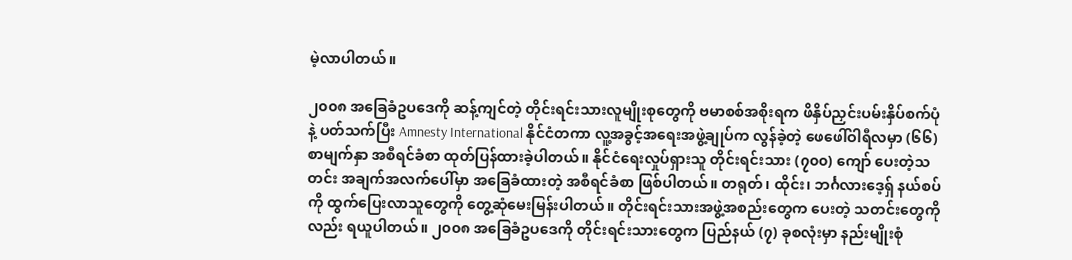မဲ့လာပါတယ်။

၂၀၀၈ အခြေခံဥပဒေကို ဆန့်ကျင်တဲ့ တိုင်းရင်းသားလူမျိုးစုတွေကို ဗမာစစ်အစိုးရက ဖိနှိပ်ညှင်းပမ်းနှိပ်စက်ပုံနဲ့ ပတ်သက်ပြီး Amnesty International နိုင်ငံတကာ လူ့အခွင့်အရေးအဖွဲ့ချုပ်က လွန်ခဲ့တဲ့ ဖေဖေါ်ဝါရီလမှာ (၆၆) စာမျက်နှာ အစီရင်ခံစာ ထုတ်ပြန်ထားခဲ့ပါတယ်။ နိုင်ငံရေးလှုပ်ရှားသူ တိုင်းရင်းသား (၇၀၀) ကျော် ပေးတဲ့သတင်း အချက်အလက်ပေါ်မှာ အခြေခံထားတဲ့ အစီရင်ခံစာ ဖြစ်ပါတယ်။ တရုတ်၊ ထိုင်း၊ ဘင်္ဂလားဒေ့ရှ် နယ်စပ်ကို ထွက်ပြေးလာသူတွေကို တွေ့ဆုံမေးမြန်းပါတယ်။ တိုင်းရင်းသားအဖွဲ့အစည်းတွေက ပေးတဲ့ သတင်းတွေကိုလည်း ရယူပါတယ်။ ၂၀၀၈ အခြေခံဥပဒေကို တိုင်းရင်းသားတွေက ပြည်နယ် (၇) ခုစလုံးမှာ နည်းမျိုးစုံ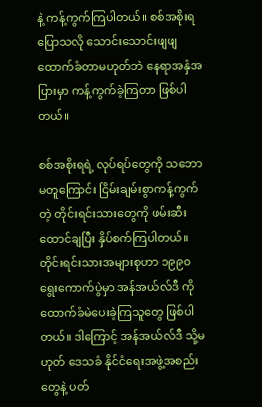နဲ့ ကန့်ကွက်ကြပါတယ်။ စစ်အစိုးရပြောသလို သောင်းသောင်းဖျဖျ ထောက်ခံတာမဟုတ်ဘဲ နေရာအနှံအပြားမှာ ကန့်ကွက်ခဲ့ကြတာ ဖြစ်ပါတယ်။

စစ်အစိုးရရဲ့ လုပ်ရပ်တွေကို သဘောမတူကြောင်း ငြိမ်းချမ်းစွာကန့်ကွက်တဲ့ တိုင်းရင်းသားတွေကို ဖမ်းဆီးထောင်ချပြီး နှိပ်စက်ကြပါတယ်။ တိုင်းရင်းသားအများစုဟာ ၁၉၉၀ ရွေးကောက်ပွဲမှာ အန်အယ်လ်ဒီ ကို ထောက်ခံမဲပေးခဲ့ကြသူတွေ ဖြစ်ပါတယ်။ ဒါကြောင့် အန်အယ်လ်ဒီ သို့မဟုတ် ဒေသခံ နိုင်ငံရေးအဖွဲ့အစည်းတွေနဲ့ ပတ်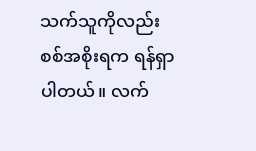သက်သူကိုလည်း စစ်အစိုးရက ရန်ရှာပါတယ်။ လက်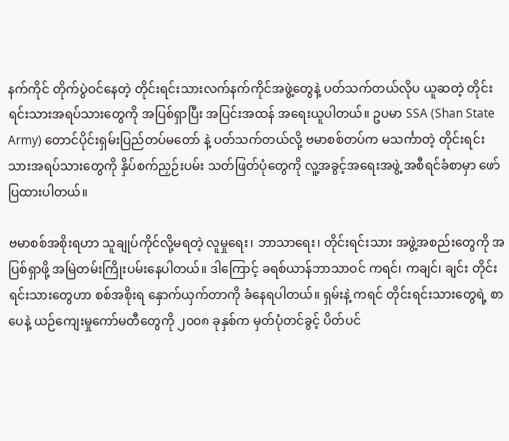နက်ကိုင် တိုက်ပွဲဝင်နေတဲ့ တိုင်းရင်းသားလက်နက်ကိုင်အဖွဲ့တွေနဲ့ ပတ်သက်တယ်လိုပ ယူဆတဲ့ တိုင်းရင်းသားအရပ်သားတွေကို အပြစ်ရှာပြီး အပြင်းအထန် အရေးယူပါတယ်။ ဥပမာ SSA (Shan State Army) တောင်ပိုင်းရှမ်းပြည်တပ်မတော် နဲ့ ပတ်သက်တယ်လို့ ဗမာစစ်တပ်က မသင်္ကာတဲ့ တိုင်းရင်းသားအရပ်သားတွေကို နှိပ်စက်ညှဉ်းပမ်း သတ်ဖြတ်ပုံတွေကို လူ့အခွင့်အရေးအဖွဲ့ အစီရင်ခံစာမှာ ဖော်ပြထားပါတယ်။

ဗမာစစ်အစိုးရဟာ သူချုပ်ကိုင်လို့မရတဲ့ လူမှုရေး၊ ဘာသာရေး၊ တိုင်းရင်းသား အဖွဲ့အစည်းတွေကို အပြစ်ရှာဖို့ အမြဲတမ်းကြိုးပမ်းနေပါတယ်။ ဒါကြောင့် ခရစ်ယာန်ဘာသာဝင် ကရင်၊ ကချင်၊ ချင်း တိုင်းရင်းသားတွေဟာ စစ်အစိုးရ နှောက်ယှက်တာကို ခံနေရပါတယ်။ ရှမ်းနဲ့ ကရင် တိုင်းရင်းသားတွေရဲ့ စာပေနဲ့ ယဉ်ကျေးမှုကော်မတီတွေကို ၂၀၀၈ ခုနှစ်က မှတ်ပုံတင်ခွင့် ပိတ်ပင်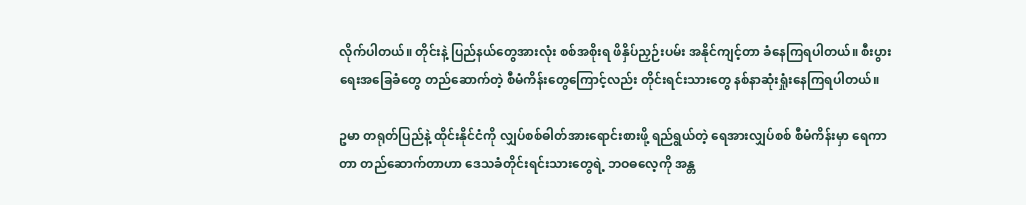လိုက်ပါတယ်။ တိုင်းနဲ့ ပြည်နယ်တွေအားလုံး စစ်အစိုးရ ဖိနှိပ်ညှဉ်းပမ်း အနိုင်ကျင့်တာ ခံနေကြရပါတယ်။ စီးပွားရေးအခြေခံတွေ တည်ဆောက်တဲ့ စီမံကိန်းတွေကြောင့်လည်း တိုင်းရင်းသားတွေ နစ်နာဆုံးရှုံးနေကြရပါတယ်။

ဥမာ တရုတ်ပြည်နဲ့ ထိုင်းနိုင်ငံကို လျှပ်စစ်ဓါတ်အားရောင်းစားဖို့ ရည်ရွယ်တဲ့ ရေအားလျှပ်စစ် စီမံကိန်းမှာ ရေကာတာ တည်ဆောက်တာဟာ ဒေသခံတိုင်းရင်းသားတွေရဲ့ ဘဝဓလေ့ကို အန္တ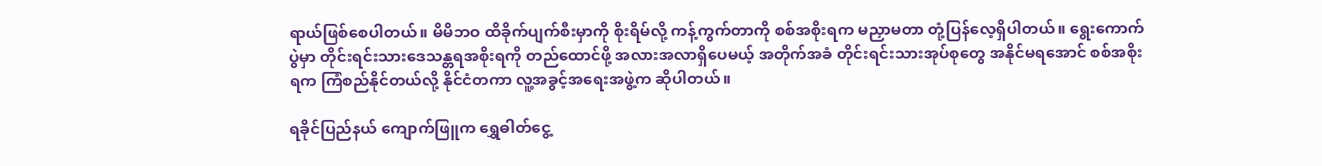ရာယ်ဖြစ်စေပါတယ်။ မိမိဘဝ ထိခိုက်ပျက်စီးမှာကို စိုးရိမ်လို့ ကန့်ကွက်တာကို စစ်အစိုးရက မညှာမတာ တုံ့ပြန်လေ့ရှိပါတယ်။ ရွေးကောက်ပွဲမှာ တိုင်းရင်းသားဒေသန္တရအစိုးရကို တည်ထောင်ဖို့ အလားအလာရှိပေမယ့် အတိုက်အခံ တိုင်းရင်းသားအုပ်စုတွေ အနိုင်မရအောင် စစ်အစိုးရက ကြံစည်နိုင်တယ်လို့ နိုင်ငံတကာ လူ့အခွင့်အရေးအဖွဲ့က ဆိုပါတယ်။

ရခိုင်ပြည်နယ် ကျောက်ဖြူက ရွှေဓါတ်ငွေ့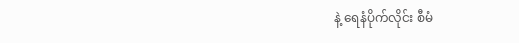နဲ့ ရေနံပိုက်လိုင်း စီမံ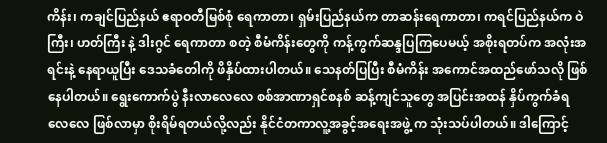ကိန်း၊ ကချင်ပြည်နယ် ဧရာဝတီမြစ်စုံ ရေကာတာ၊ ရှမ်းပြည်နယ်က တာဆန်းရေကာတာ၊ ကရင်ပြည်နယ်က ဝဲကြီး၊ ဟတ်ကြီး နဲ့ ဒါးဂွင် ရေကာတာ စတဲ့ စီမံကိန်းတွေကို ကန့်ကွက်ဆန္ဒပြကြပေမယ့် အစိုးရတပ်က အလုံးအရင်းနဲ့ နေရာယူပြီး ဒေသခံတေါကို ဖိနှိပ်ထားပါတယ်။ သေနတ်ပြပြီး စီမံကိန်း အကောင်အထည်ဖော်သလို ဖြစ်နေပါတယ်။ ရွေးကောက်ပွဲ နီးလာလေလေ စစ်အာဏာရှင်စနစ် ဆန့်ကျင်သူတွေ အပြင်းအထန် နှိပ်ကွက်ခံရလေလေ ဖြစ်လာမှာ စိုးရိမ်ရတယ်လို့လည်း နိုင်ငံတကာလူ့အခွင့်အရေးအဖွဲ့ က သုံးသပ်ပါတယ်။ ဒါကြောင့်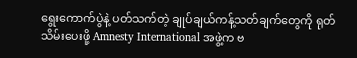ရွေးကောက်ပွဲနဲ့ ပတ်သက်တဲ့ ချုပ်ချယ်ကန့်သတ်ချက်တွေကို ရုတ်သိမ်းပေးဖို့ Amnesty International အဖွဲ့က ဗ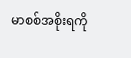မာစစ်အစိုးရကို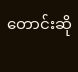တောင်းဆို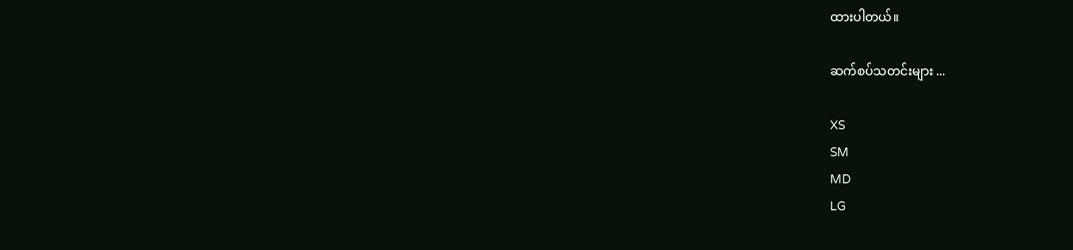ထားပါတယ်။

ဆက်စပ်သတင်းများ ...

XS
SM
MD
LG